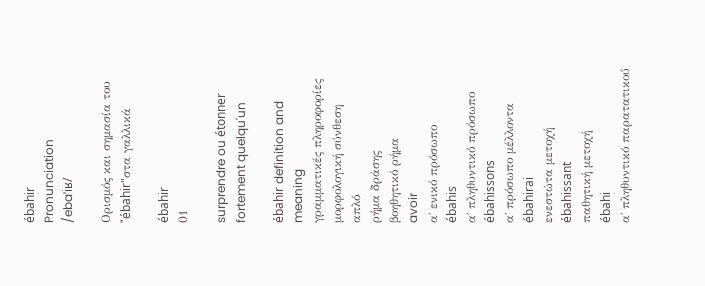ébahir
Pronunciation
/ebaˈiʁ/

Ορισμός και σημασία του "ébahir"στα γαλλικά

ébahir
01

surprendre ou étonner fortement quelqu'un

ébahir definition and meaning
γραμματικές πληροφορίες
μορφολογική σύνθεση
απλό
ρήμα δράσης
βοηθητικό ρήμα
avoir
α΄ ενικό πρόσωπο
ébahis
α΄ πληθυντικό πρόσωπο
ébahissons
α΄ πρόσωπο μέλλοντα
ébahirai
ενεστώτα μετοχή
ébahissant
παθητική μετοχή
ébahi
α΄ πληθυντικό παρατατικού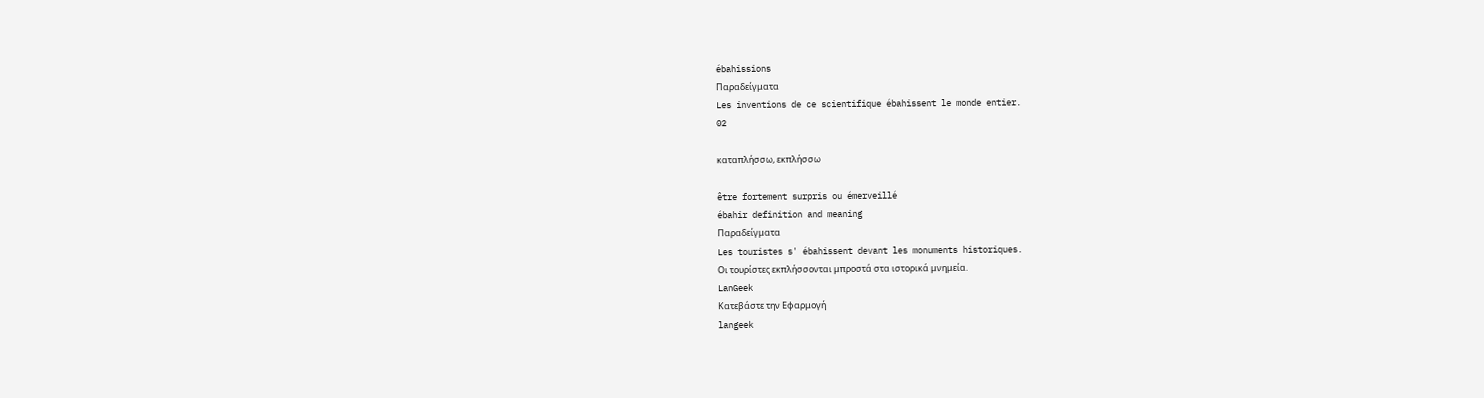ébahissions
Παραδείγματα
Les inventions de ce scientifique ébahissent le monde entier.
02

καταπλήσσω, εκπλήσσω

être fortement surpris ou émerveillé
ébahir definition and meaning
Παραδείγματα
Les touristes s' ébahissent devant les monuments historiques.
Οι τουρίστες εκπλήσσονται μπροστά στα ιστορικά μνημεία.
LanGeek
Κατεβάστε την Εφαρμογή
langeek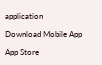application

Download Mobile App

App Store